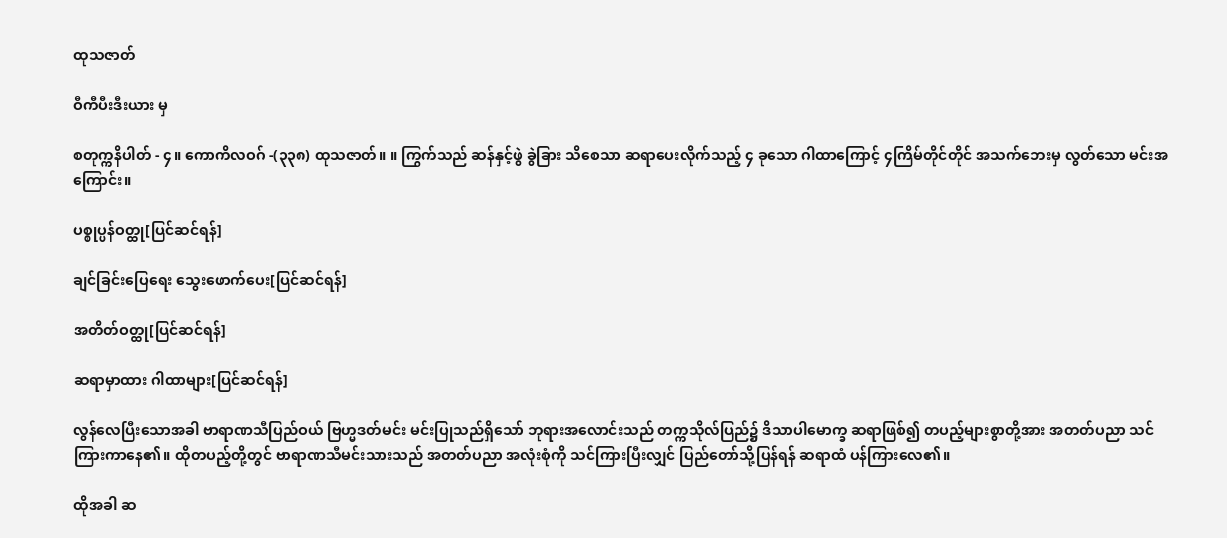ထုသဇာတ်

ဝီကီပီးဒီးယား မှ

စတုက္ကနိပါတ် - ၄။ ကောကိလဝဂ် -(၃၃၈) ထုသဇာတ်။ ။ ကြွက်သည် ဆန်နှင့်ဖွဲ ခွဲခြား သိစေသာ ဆရာပေးလိုက်သည့် ၄ ခုသော ဂါထာကြောင့် ၄ကြိမ်တိုင်တိုင် အသက်ဘေးမှ လွတ်သော မင်းအကြောင်း။

ပစ္စုပ္ပန်ဝတ္ထု[ပြင်ဆင်ရန်]

ချင်ခြင်းပြေရေး သွေးဖောက်ပေး[ပြင်ဆင်ရန်]

အတိတ်ဝတ္ထု[ပြင်ဆင်ရန်]

ဆရာမှာထား ဂါထာများ[ပြင်ဆင်ရန်]

လွန်လေပြီးသောအခါ ဗာရာဏသီပြည်ဝယ် ဗြဟ္မဒတ်မင်း မင်းပြုသည်ရှိသော် ဘုရားအလောင်းသည် တက္ကသိုလ်ပြည်၌ ဒိသာပါမောက္ခ ဆရာဖြစ်၍ တပည့်များစွာတို့အား အတတ်ပညာ သင်ကြားကာနေ၏။ ထိုတပည့်တို့တွင် ဗာရာဏသီမင်းသားသည် အတတ်ပညာ အလုံးစုံကို သင်ကြားပြီးလျှင် ပြည်တော်သို့ပြန်ရန် ဆရာထံ ပန်ကြားလေ၏။

ထိုအခါ ဆ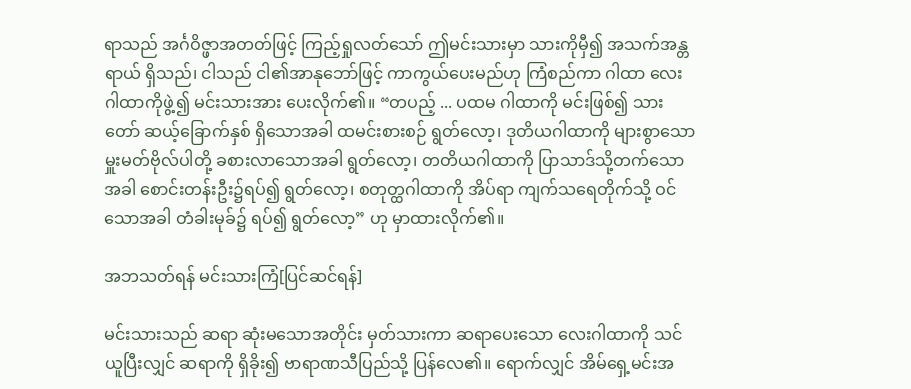ရာသည် အင်္ဂဝိဇ္ဖာအတတ်ဖြင့် ကြည့်ရှုလတ်သော် ဤမင်းသားမှာ သားကိုမှီ၍ အသက်အန္တရာယ် ရှိသည်၊ ငါသည် ငါ၏အာနုဘော်ဖြင့် ကာကွယ်ပေးမည်ဟု ကြံစည်ကာ ဂါထာ လေးဂါထာကိုဖွဲ့၍ မင်းသားအား ပေးလိုက်၏။ “တပည့် ... ပထမ ဂါထာကို မင်းဖြစ်၍ သားတော် ဆယ့်ခြောက်နှစ် ရှိသောအခါ ထမင်းစားစဉ် ရွတ်လော့၊ ဒုတိယဂါထာကို များစွာသော မှူးမတ်ဗိုလ်ပါတို့ ခစားလာသောအခါ ရွတ်လော့၊ တတိယဂါထာကို ပြာသာဒ်သို့တက်သောအခါ စောင်းတန်းဦး၌ရပ်၍ ရွတ်လော့၊ စတုတ္ထဂါထာကို အိပ်ရာ ကျက်သရေတိုက်သို့ ဝင်သောအခါ တံခါးမုခ်၌ ရပ်၍ ရွတ်လော့” ဟု မှာထားလိုက်၏။

အဘသတ်ရန် မင်းသားကြံ[ပြင်ဆင်ရန်]

မင်းသားသည် ဆရာ ဆုံးမသောအတိုင်း မှတ်သားကာ ဆရာပေးသော လေးဂါထာကို သင်ယူပြီးလျှင် ဆရာကို ရှိခိုး၍ ဗာရာဏသီပြည်သို့ ပြန်လေ၏။ ရောက်လျှင် အိမ်ရှေ့မင်းအ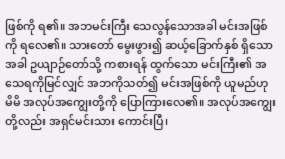ဖြစ်ကို ရ၏။ အဘမင်းကြီး သေလွန်သောအခါ မင်းအဖြစ်ကို ရလေ၏။ သားတော် မွေးဖွား၍ ဆယ့်ခြောက်နှစ် ရှိသောအခါ ဥယျာဉ်တော်သို့ ကစားရန် ထွက်သော မင်းကြီး၏ အသေရကိုမြင်လျှင် အဘကိုသတ်၍ မင်းအဖြစ်ကို ယူမည်ဟု မိမိ အလုပ်အကျွေးတို့ကို ပြောကြားလေ၏။ အလုပ်အကျွေးတို့လည်း အရှင်မင်းသား ကောင်းပြီ၊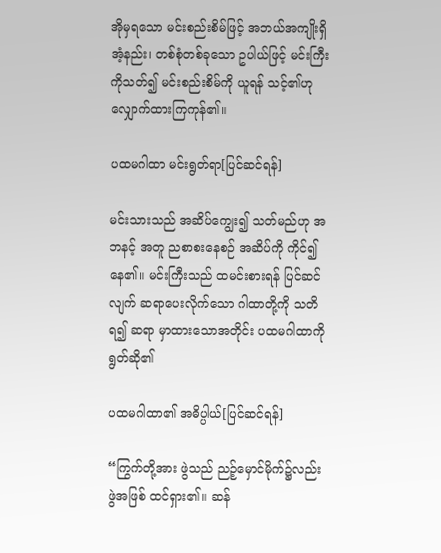အိုမှရသော မင်းစည်းစိမ်ဖြင့် အဘယ်အကျိုးရှိအံ့နည်း၊ တစ်စုံတစ်ခုသော ဥပါယ်ဖြင့် မင်းကြီးကိုသတ်၍ မင်းစည်းစိမ်ကို ယူရန် သင့်၏ဟု လျှောက်ထားကြကုန်၏။

ပထမဂါထာ မင်းရွတ်ရာ[ပြင်ဆင်ရန်]

မင်းသားသည် အဆိပ်ကျွေး၍ သတ်မည်ဟု အဘနင့် အတူ ညစာစးနေစဉ် အဆိပ်ကို ကိုင်၍နေ၏။ မင်းကြီးသည် ထမင်းစားရန် ပြင်ဆင်လျက် ဆရာပေးလိုက်သော ဂါထာတို့ကို သတိရ၍ ဆရာ မှာထားသောအတိုင်း ပထမဂါထာကို ရွတ်ဆို၏

ပထမဂါထာ၏ အဓိပ္ပါယ်[ပြင်ဆင်ရန်]

“ကြွက်တို့အား ဖွဲသည် ညဉ့်မှောင်မိုက်၌လည်း ဖွဲအဖြစ် ထင်ရှား၏။ ဆန်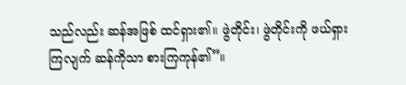သည်လည်း ဆန်အဖြစ် ထင်ရှား၏။ ဖွဲတိုင်း၊ ဖွဲတိုင်းကို ဖယ်ရှားကြလျက် ဆန်ကိုသာ စားကြကုန်၏”။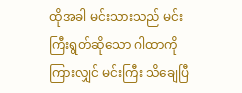ထိုအခါ မင်းသားသည် မင်းကြီးရွတ်ဆိုသော ဂါထာကိုကြားလျှင် မင်းကြီး သိချေပြီ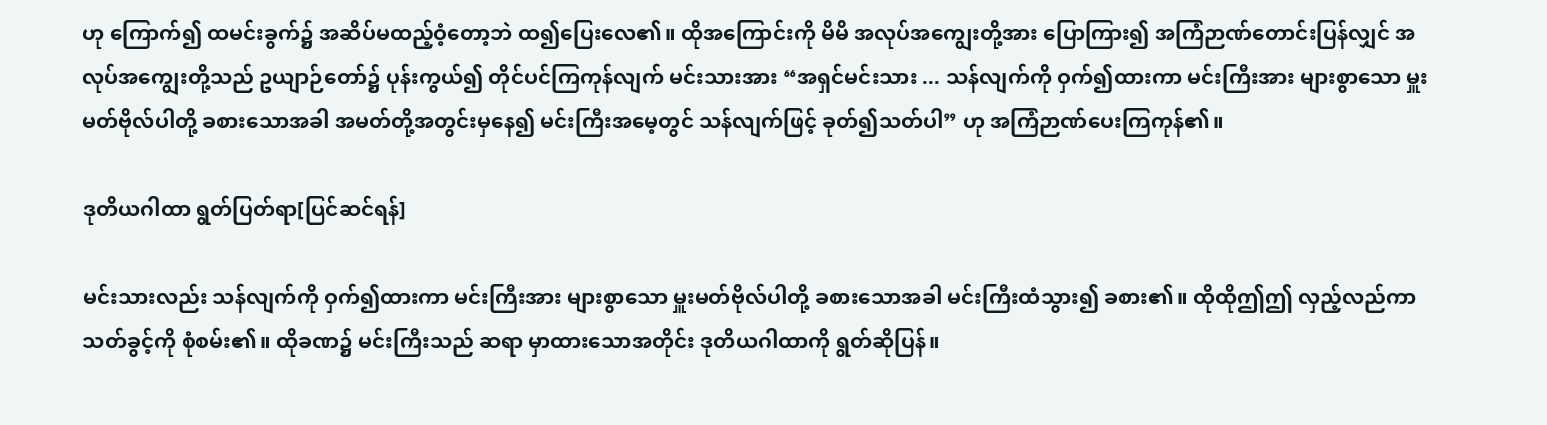ဟု ကြောက်၍ ထမင်းခွက်၌ အဆိပ်မထည့်ဝံ့တော့ဘဲ ထ၍ပြေးလေ၏။ ထိုအကြောင်းကို မိမိ အလုပ်အကျွေးတို့အား ပြောကြား၍ အကြံဉာဏ်တောင်းပြန်လျှင် အလုပ်အကျွေးတို့သည် ဥယျာဉ်တော်၌ ပုန်းကွယ်၍ တိုင်ပင်ကြကုန်လျက် မင်းသားအား “အရှင်မင်းသား ... သန်လျက်ကို ဝှက်၍ထားကာ မင်းကြီးအား များစွာသော မှူးမတ်ဗိုလ်ပါတို့ ခစားသောအခါ အမတ်တို့အတွင်းမှနေ၍ မင်းကြီးအမေ့တွင် သန်လျက်ဖြင့် ခုတ်၍သတ်ပါ” ဟု အကြံဉာဏ်ပေးကြကုန်၏။

ဒုတိယဂါထာ ရွတ်ပြတ်ရာ[ပြင်ဆင်ရန်]

မင်းသားလည်း သန်လျက်ကို ဝှက်၍ထားကာ မင်းကြီးအား များစွာသော မှူးမတ်ဗိုလ်ပါတို့ ခစားသောအခါ မင်းကြီးထံသွား၍ ခစား၏။ ထိုထိုဤဤ လှည့်လည်ကာ သတ်ခွင့်ကို စုံစမ်း၏။ ထိုခဏ၌ မင်းကြီးသည် ဆရာ မှာထားသောအတိုင်း ဒုတိယဂါထာကို ရွတ်ဆိုပြန်။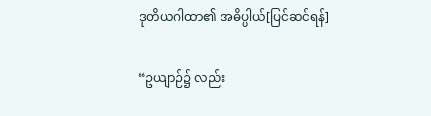ဒုတိယဂါထာ၏ အဓိပ္ပါယ်[ပြင်ဆင်ရန်]

“ဥယျာဉ်၌ လည်း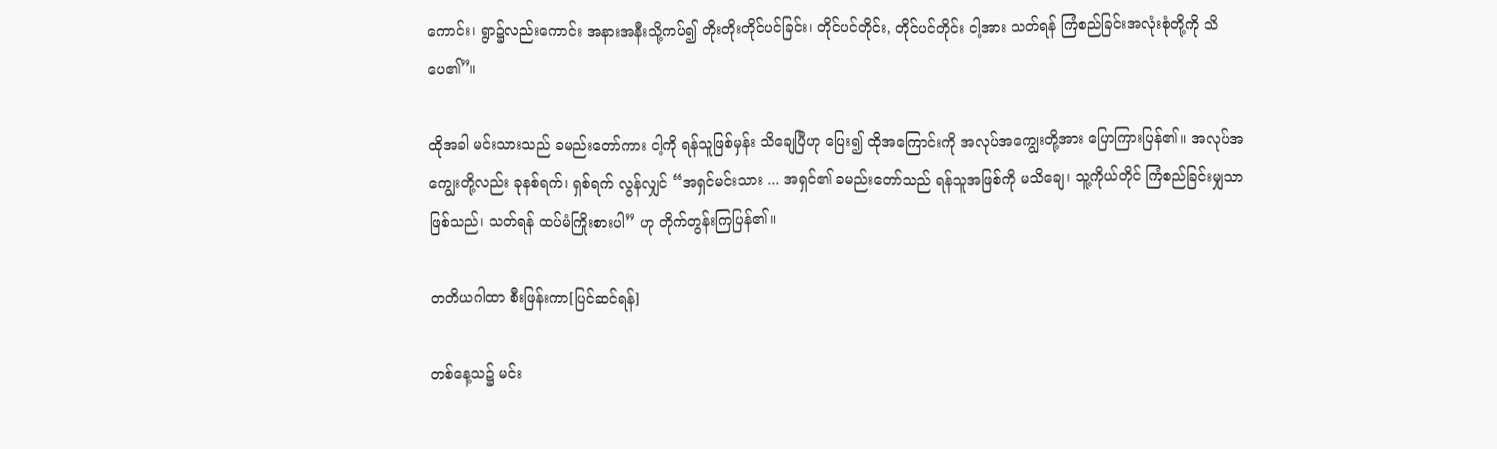ကောင်း၊ ရွာ၌လည်းကောင်း အနားအနီးသို့ကပ်၍ တိုးတိုးတိုင်ပင်ခြင်း၊ တိုင်ပင်တိုင်း, တိုင်ပင်တိုင်း ငါ့အား သတ်ရန် ကြံစည်ခြင်းအလုံးစုံတို့ကို သိ ပေ၏”။

ထိုအခါ မင်းသားသည် ခမည်းတော်ကား ငါ့ကို ရန်သူဖြစ်မှန်း သိချေပြီဟု ပြေး၍ ထိုအကြောင်းကို အလုပ်အကျွေးတို့အား ပြောကြားပြန်၏။ အလုပ်အကျွေးတို့လည်း ခုနစ်ရက်၊ ရှစ်ရက် လွန်လျှင် “အရှင်မင်းသား ... အရှင်၏ ခမည်းတော်သည် ရန်သူအဖြစ်ကို မသိချေ၊ သူ့ကိုယ်တိုင် ကြံစည်ခြင်းမျှသာ ဖြစ်သည်၊ သတ်ရန် ထပ်မံကြိုးစားပါ” ဟု တိုက်တွန်းကြပြန်၏။

တတိယဂါထာ စီးဖြန်းကာ[ပြင်ဆင်ရန်]

တစ်နေ့သ၌ မင်း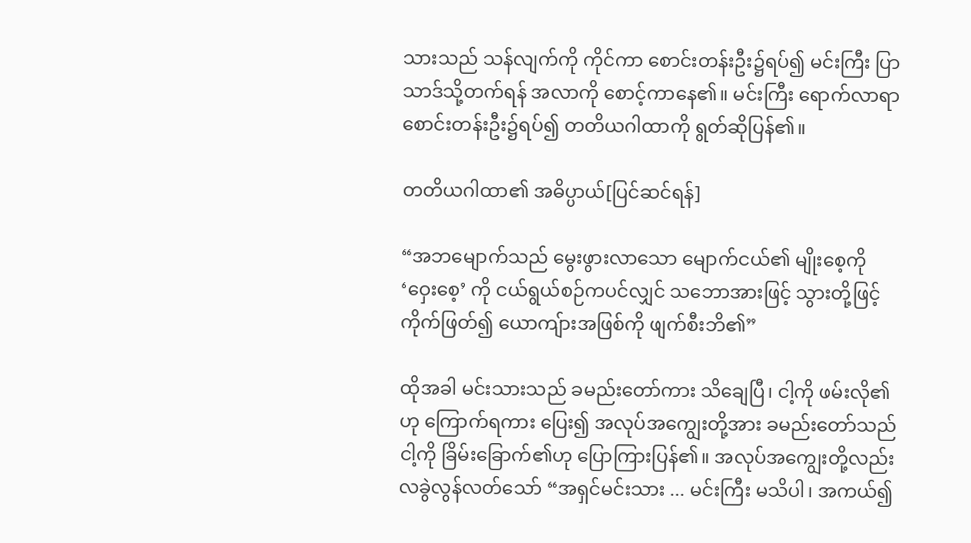သားသည် သန်လျက်ကို ကိုင်ကာ စောင်းတန်းဦး၌ရပ်၍ မင်းကြီး ပြာသာဒ်သို့တက်ရန် အလာကို စောင့်ကာနေ၏။ မင်းကြီး ရောက်လာရာ စောင်းတန်းဦး၌ရပ်၍ တတိယဂါထာကို ရွတ်ဆိုပြန်၏။

တတိယဂါထာ၏ အဓိပ္ပာယ်[ပြင်ဆင်ရန်]

“အဘမျောက်သည် မွေးဖွားလာသော မျောက်ငယ်၏ မျိုးစေ့ကို ‘ဝှေးစေ့’ ကို ငယ်ရွယ်စဉ်ကပင်လျှင် သဘောအားဖြင့် သွားတို့ဖြင့် ကိုက်ဖြတ်၍ ယောကျ်ားအဖြစ်ကို ဖျက်စီးဘိ၏”

ထိုအခါ မင်းသားသည် ခမည်းတော်ကား သိချေပြီ၊ ငါ့ကို ဖမ်းလို၏ဟု ကြောက်ရကား ပြေး၍ အလုပ်အကျွေးတို့အား ခမည်းတော်သည် ငါ့ကို ခြိမ်းခြောက်၏ဟု ပြောကြားပြန်၏။ အလုပ်အကျွေးတို့လည်း လခွဲလွန်လတ်သော် “အရှင်မင်းသား ... မင်းကြီး မသိပါ၊ အကယ်၍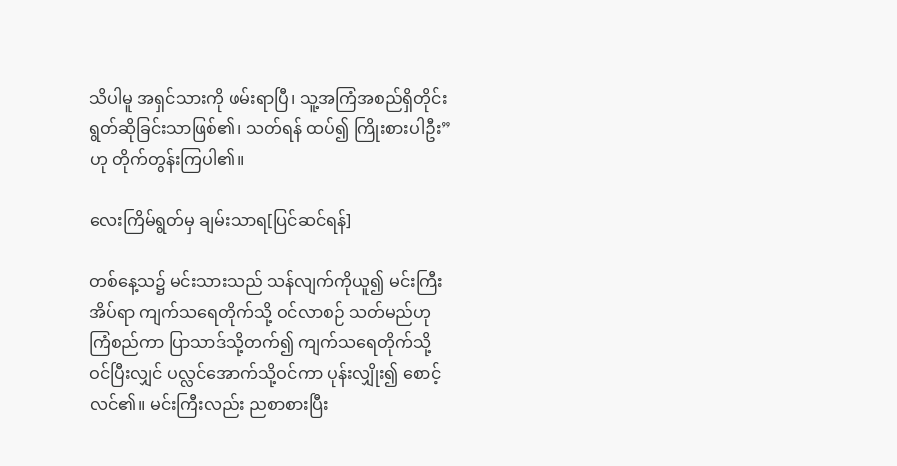သိပါမူ အရှင်သားကို ဖမ်းရာပြီ၊ သူ့အကြံအစည်ရှိတိုင်း ရွတ်ဆိုခြင်းသာဖြစ်၏၊ သတ်ရန် ထပ်၍ ကြိုးစားပါဦး” ဟု တိုက်တွန်းကြပါ၏။

လေးကြိမ်ရွတ်မှ ချမ်းသာရ[ပြင်ဆင်ရန်]

တစ်နေ့သ၌ မင်းသားသည် သန်လျက်ကိုယူ၍ မင်းကြီးအိပ်ရာ ကျက်သရေတိုက်သို့ ဝင်လာစဉ် သတ်မည်ဟု ကြံစည်ကာ ပြာသာဒ်သို့တက်၍ ကျက်သရေတိုက်သို့ ဝင်ပြီးလျှင် ပလ္လင်အောက်သို့ဝင်ကာ ပုန်းလျှိုး၍ စောင့်လင်၏။ မင်းကြီးလည်း ညစာစားပြီး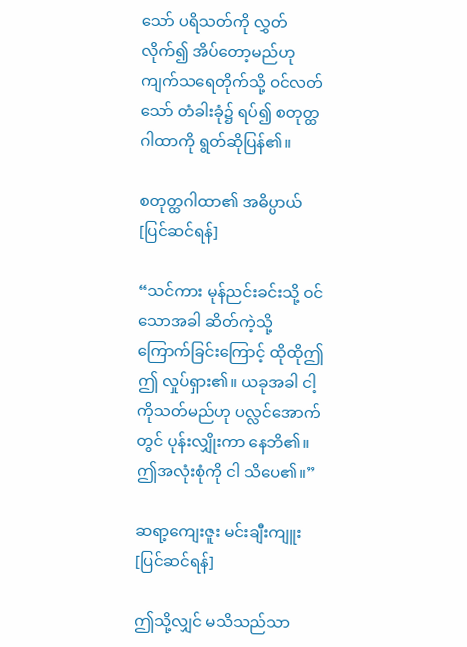သော် ပရိသတ်ကို လွှတ်လိုက်၍ အိပ်တော့မည်ဟု ကျက်သရေတိုက်သို့ ဝင်လတ်သော် တံခါးခုံ၌ ရပ်၍ စတုတ္ထဂါထာကို ရွတ်ဆိုပြန်၏။

စတုတ္ထဂါထာ၏ အဓိပ္ပာယ်[ပြင်ဆင်ရန်]

“သင်ကား မုန်ညင်းခင်းသို့ ဝင်သောအခါ ဆိတ်ကဲ့သို့ ကြောက်ခြင်းကြောင့် ထိုထိုဤဤ လှုပ်ရှား၏။ ယခုအခါ ငါ့ကိုသတ်မည်ဟု ပလ္လင်အောက်တွင် ပုန်းလျှိုးကာ နေဘိ၏။ ဤအလုံးစုံကို ငါ သိပေ၏။”

ဆရာ့ကျေးဇူး မင်းချီးကျူး[ပြင်ဆင်ရန်]

ဤသို့လျှင် မသိသည်သာ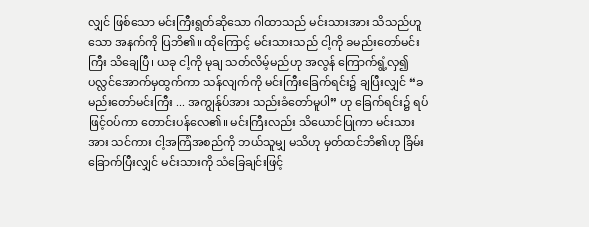လျှင် ဖြစ်သော မင်းကြီးရွတ်ဆိုသော ဂါထာသည် မင်းသားအား သိသည်ဟူသော အနက်ကို ပြဘိ၏။ ထိုကြောင့် မင်းသားသည် ငါ့ကို ခမည်းတော်မင်းကြီး သိချေပြီ၊ ယခု ငါ့ကို မုချ သတ်လိမ့်မည်ဟု အလွန် ကြောက်ရွံ့လှ၍ ပလ္လင်အောက်မှထွက်ကာ သန်လျက်ကို မင်းကြီးခြေက်ရင်း၌ ချပြီးလျှင် “ခမည်းတော်မင်းကြီး ... အကျွန်ုပ်အား သည်းခံတော်မူပါ” ဟု ခြေက်ရင်း၌ ရပ်ဖြင့်ဝပ်ကာ တောင်းပန်လေ၏။ မင်းကြီးလည်း သိယောင်ပြုကာ မင်းသားအား သင်ကား ငါ့အကြံအစည်ကို ဘယ်သူမျှ မသိဟု မှတ်ထင်ဘိ၏ဟု ခြိမ်းခြောက်ပြီးလျှင် မင်းသားကို သံခြေချင်းဖြင့်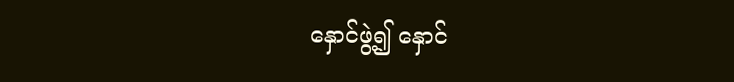နှောင်ဖွဲ့၍ နှောင်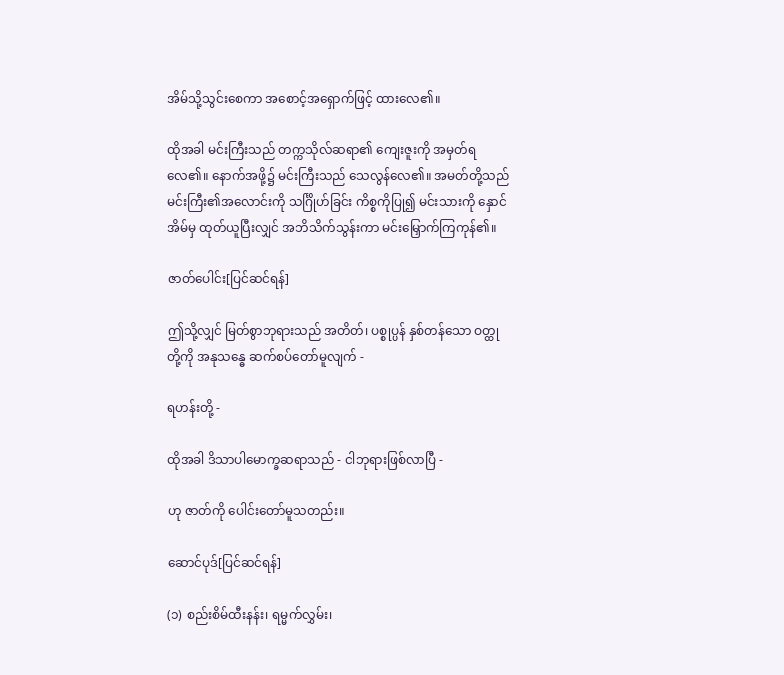အိမ်သို့သွင်းစေကာ အစောင့်အရှောက်ဖြင့် ထားလေ၏။

ထိုအခါ မင်းကြီးသည် တက္ကသိုလ်ဆရာ၏ ကျေးဇူးကို အမှတ်ရလေ၏။ နောက်အဖို့၌ မင်းကြီးသည် သေလွန်လေ၏။ အမတ်တို့သည် မင်းကြီး၏အလောင်းကို သင်္ဂြိုဟ်ခြင်း ကိစ္စကိုပြု၍ မင်းသားကို နှောင်အိမ်မှ ထုတ်ယူပြီးလျှင် အဘိသိက်သွန်းကာ မင်းမြှောက်ကြကုန်၏။

ဇာတ်ပေါင်း[ပြင်ဆင်ရန်]

ဤသို့လျှင် မြတ်စွာဘုရားသည် အတိတ်၊ ပစ္စုပ္ပန် နှစ်တန်သော ဝတ္ထုတို့ကို အနုသန္ဓေ ဆက်စပ်တော်မူလျက် -

ရဟန်းတို့ -

ထိုအခါ ဒိသာပါမောက္ခဆရာသည် - ငါဘုရားဖြစ်လာပြီ -

ဟု ဇာတ်ကို ပေါင်းတော်မူသတည်း။

ဆောင်ပုဒ်[ပြင်ဆင်ရန်]

(၁) စည်းစိမ်ထီးနန်း၊ ရမ္မက်လွှမ်း၊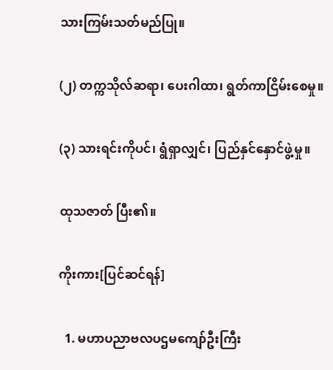သားကြမ်းသတ်မည်ပြု။

(၂) တက္ကသိုလ်ဆရာ၊ ပေးဂါထာ၊ ရွတ်ကာငြိမ်းစေမှု။

(၃) သားရင်းကိုပင်၊ ရွံရှာလျှင်၊ ပြည်နှင်နှောင်ဖွဲ့မှု။

ထုသဇာတ် ပြီး၏။

ကိုးကား[ပြင်ဆင်ရန်]

  1. မဟာပညာဗလပဌမကျော်ဦးကြီး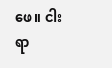ဖေ။ ငါးရာ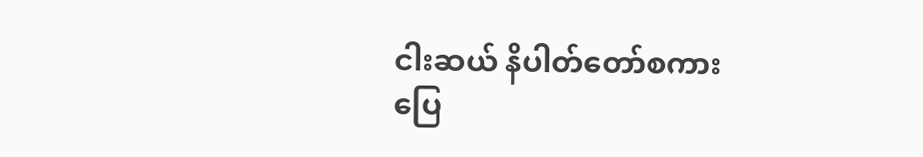ငါးဆယ် နိပါတ်တော်စကားပြေ